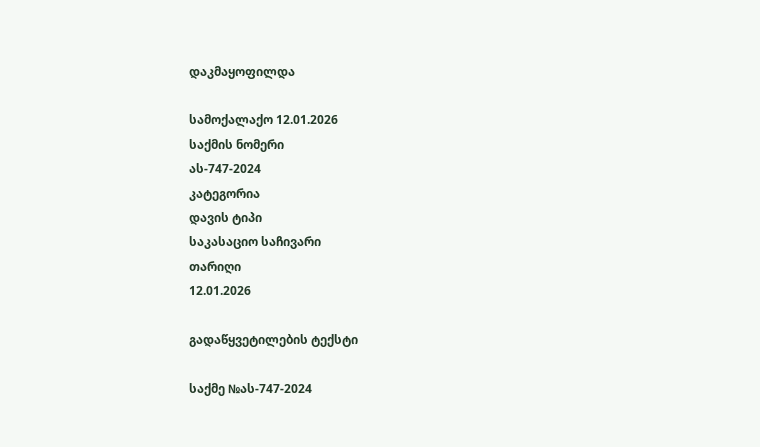დაკმაყოფილდა

სამოქალაქო 12.01.2026
საქმის ნომერი
ას-747-2024
კატეგორია
დავის ტიპი
საკასაციო საჩივარი
თარიღი
12.01.2026

გადაწყვეტილების ტექსტი

საქმე №ას-747-2024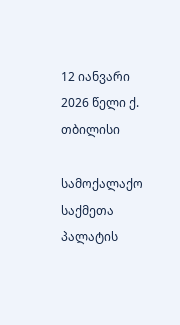12 იანვარი 2026 წელი ქ. თბილისი

სამოქალაქო საქმეთა პალატის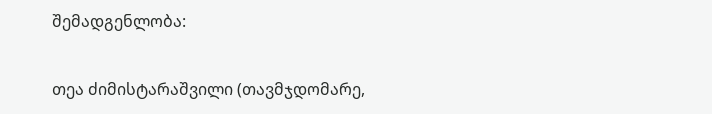შემადგენლობა:

თეა ძიმისტარაშვილი (თავმჯდომარე,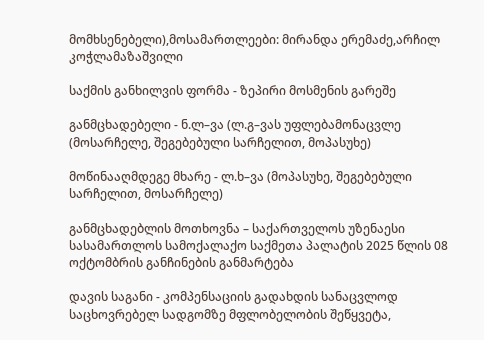მომხსენებელი),მოსამართლეები: მირანდა ერემაძე,არჩილ კოჭლამაზაშვილი

საქმის განხილვის ფორმა - ზეპირი მოსმენის გარეშე

განმცხადებელი - ნ.ლ–ვა (ლ.გ–ვას უფლებამონაცვლე (მოსარჩელე, შეგებებული სარჩელით, მოპასუხე)

მოწინააღმდეგე მხარე - ლ.ხ–ვა (მოპასუხე, შეგებებული სარჩელით, მოსარჩელე)

განმცხადებლის მოთხოვნა – საქართველოს უზენაესი სასამართლოს სამოქალაქო საქმეთა პალატის 2025 წლის 08 ოქტომბრის განჩინების განმარტება

დავის საგანი - კომპენსაციის გადახდის სანაცვლოდ საცხოვრებელ სადგომზე მფლობელობის შეწყვეტა,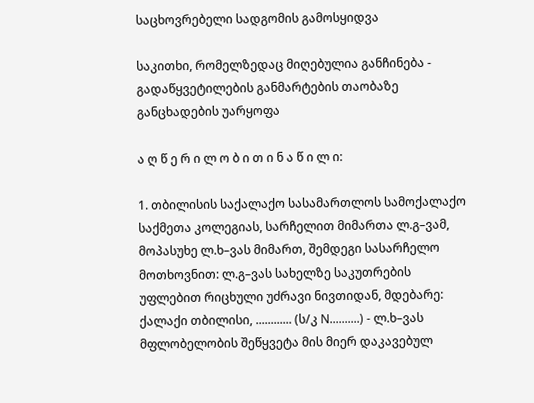საცხოვრებელი სადგომის გამოსყიდვა

საკითხი, რომელზედაც მიღებულია განჩინება - გადაწყვეტილების განმარტების თაობაზე განცხადების უარყოფა

ა ღ წ ე რ ი ლ ო ბ ი თ ი ნ ა წ ი ლ ი:

1. თბილისის საქალაქო სასამართლოს სამოქალაქო საქმეთა კოლეგიას, სარჩელით მიმართა ლ.გ–ვამ, მოპასუხე ლ.ხ–ვას მიმართ, შემდეგი სასარჩელო მოთხოვნით: ლ.გ–ვას სახელზე საკუთრების უფლებით რიცხული უძრავი ნივთიდან, მდებარე: ქალაქი თბილისი, ............ (ს/კ N..........) - ლ.ხ–ვას მფლობელობის შეწყვეტა მის მიერ დაკავებულ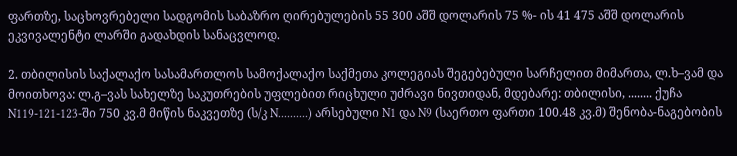ფართზე, საცხოვრებელი სადგომის საბაზრო ღირებულების 55 300 აშშ დოლარის 75 %- ის 41 475 აშშ დოლარის ეკვივალენტი ლარში გადახდის სანაცვლოდ.

2. თბილისის საქალაქო სასამართლოს სამოქალაქო საქმეთა კოლეგიას შეგებებული სარჩელით მიმართა, ლ.ხ–ვამ და მოითხოვა: ლ.გ–ვას სახელზე საკუთრების უფლებით რიცხული უძრავი ნივთიდან, მდებარე: თბილისი, ........ ქუჩა N119-121-123-ში 750 კვ.მ მიწის ნაკვეთზე (ს/კ N..........) არსებული N1 და N9 (საერთო ფართი 100.48 კვ.მ) შენობა-ნაგებობის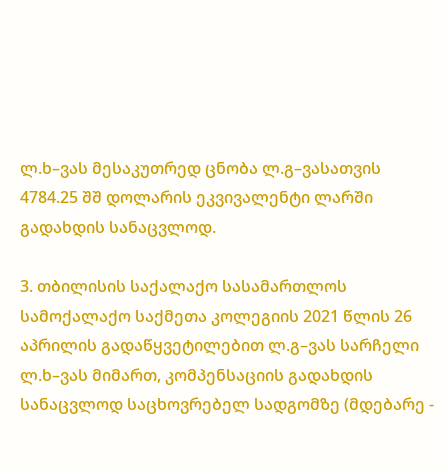ლ.ხ–ვას მესაკუთრედ ცნობა ლ.გ–ვასათვის 4784.25 შშ დოლარის ეკვივალენტი ლარში გადახდის სანაცვლოდ.

3. თბილისის საქალაქო სასამართლოს სამოქალაქო საქმეთა კოლეგიის 2021 წლის 26 აპრილის გადაწყვეტილებით ლ.გ–ვას სარჩელი ლ.ხ–ვას მიმართ, კომპენსაციის გადახდის სანაცვლოდ საცხოვრებელ სადგომზე (მდებარე -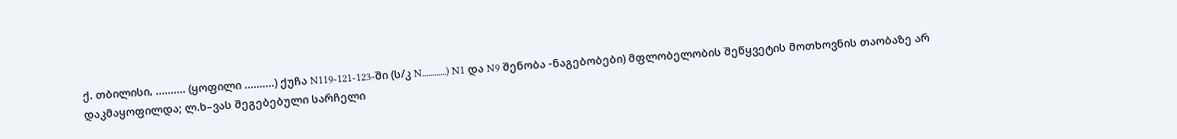ქ. თბილისი, .......... (ყოფილი ..........) ქუჩა N119-121-123-ში (ს/კ N............) N1 და N9 შენობა -ნაგებობები) მფლობელობის შეწყვეტის მოთხოვნის თაობაზე არ დაკმაყოფილდა; ლ.ხ–ვას შეგებებული სარჩელი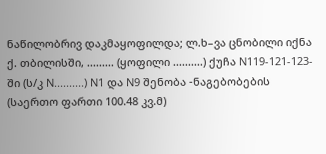ნაწილობრივ დაკმაყოფილდა; ლ.ხ–ვა ცნობილი იქნა ქ. თბილისში, ......... (ყოფილი ..........) ქუჩა N119-121-123-ში (ს/კ N..........) N1 და N9 შენობა -ნაგებობების (საერთო ფართი 100.48 კვ.მ)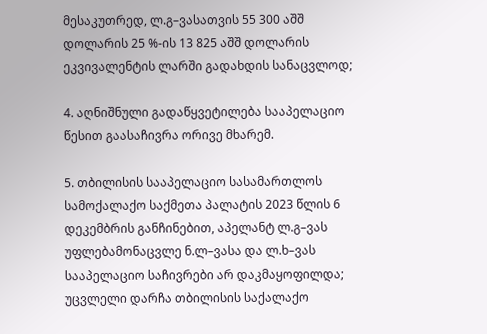მესაკუთრედ, ლ.გ–ვასათვის 55 300 აშშ დოლარის 25 %-ის 13 825 აშშ დოლარის ეკვივალენტის ლარში გადახდის სანაცვლოდ;

4. აღნიშნული გადაწყვეტილება სააპელაციო წესით გაასაჩივრა ორივე მხარემ.

5. თბილისის სააპელაციო სასამართლოს სამოქალაქო საქმეთა პალატის 2023 წლის 6 დეკემბრის განჩინებით, აპელანტ ლ.გ–ვას უფლებამონაცვლე ნ.ლ–ვასა და ლ.ხ–ვას სააპელაციო საჩივრები არ დაკმაყოფილდა; უცვლელი დარჩა თბილისის საქალაქო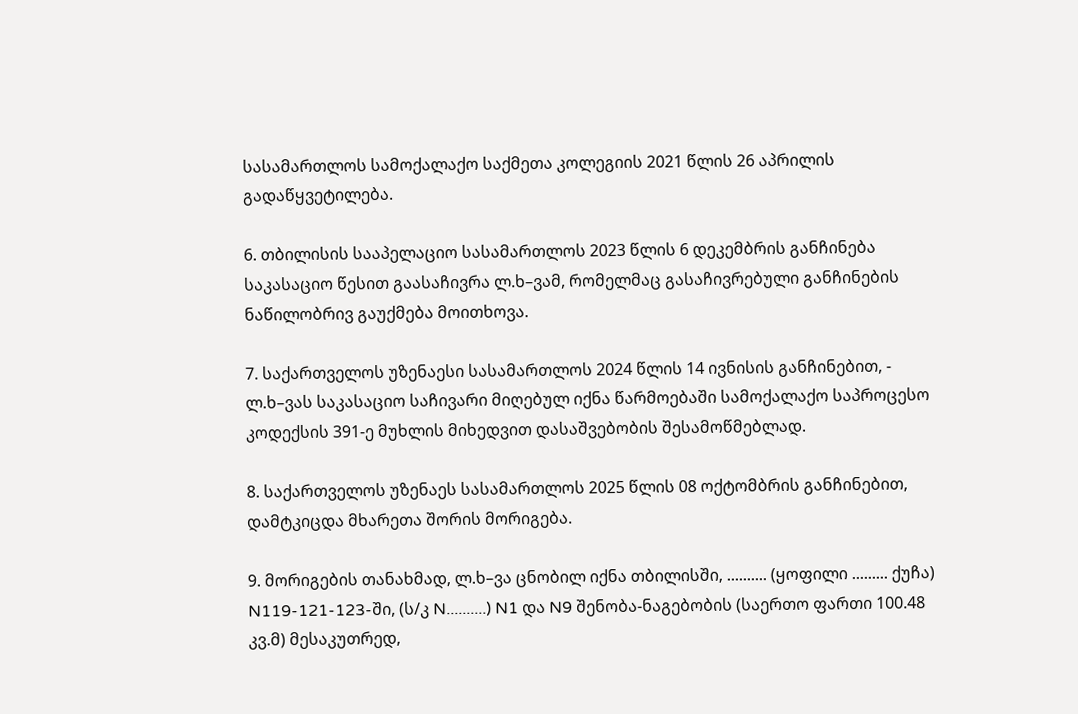სასამართლოს სამოქალაქო საქმეთა კოლეგიის 2021 წლის 26 აპრილის გადაწყვეტილება.

6. თბილისის სააპელაციო სასამართლოს 2023 წლის 6 დეკემბრის განჩინება საკასაციო წესით გაასაჩივრა ლ.ხ–ვამ, რომელმაც გასაჩივრებული განჩინების ნაწილობრივ გაუქმება მოითხოვა.

7. საქართველოს უზენაესი სასამართლოს 2024 წლის 14 ივნისის განჩინებით, - ლ.ხ–ვას საკასაციო საჩივარი მიღებულ იქნა წარმოებაში სამოქალაქო საპროცესო კოდექსის 391-ე მუხლის მიხედვით დასაშვებობის შესამოწმებლად.

8. საქართველოს უზენაეს სასამართლოს 2025 წლის 08 ოქტომბრის განჩინებით, დამტკიცდა მხარეთა შორის მორიგება.

9. მორიგების თანახმად, ლ.ხ–ვა ცნობილ იქნა თბილისში, .......... (ყოფილი ......... ქუჩა) N119-121-123-ში, (ს/კ N..........) N1 და N9 შენობა-ნაგებობის (საერთო ფართი 100.48 კვ.მ) მესაკუთრედ,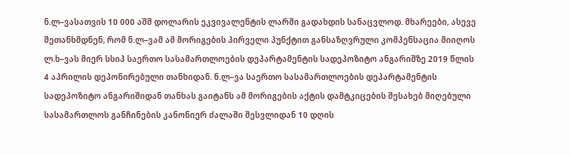ნ.ლ–ვასათვის 10 000 აშშ დოლარის ეკვივალენტის ლარში გადახდის სანაცვლოდ. მხარეები, ასევე შეთანხმდნენ, რომ ნ.ლ–ვამ ამ მორიგების პირველი პუნქტით განსაზღვრული კომპენსაცია მიიღოს ლ.ხ–ვას მიერ სსიპ საერთო სასამართლოების დეპარტამენტის სადეპოზიტო ანგარიშზე 2019 წლის 4 აპრილის დეპონირებული თანხიდან. ნ.ლ–ვა საერთო სასამართლოების დეპარტამენტის სადეპოზიტო ანგარიშიდან თანხას გაიტანს ამ მორიგების აქტის დამტკიცების შესახებ მიღებული სასამართლოს განჩინების კანონიერ ძალაში შესვლიდან 10 დღის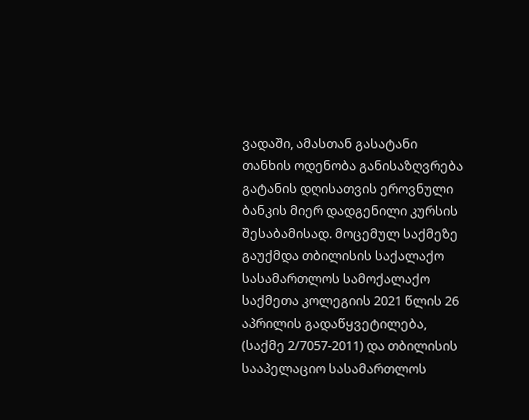ვადაში, ამასთან გასატანი თანხის ოდენობა განისაზღვრება გატანის დღისათვის ეროვნული ბანკის მიერ დადგენილი კურსის შესაბამისად. მოცემულ საქმეზე გაუქმდა თბილისის საქალაქო სასამართლოს სამოქალაქო საქმეთა კოლეგიის 2021 წლის 26 აპრილის გადაწყვეტილება, (საქმე 2/7057-2011) და თბილისის სააპელაციო სასამართლოს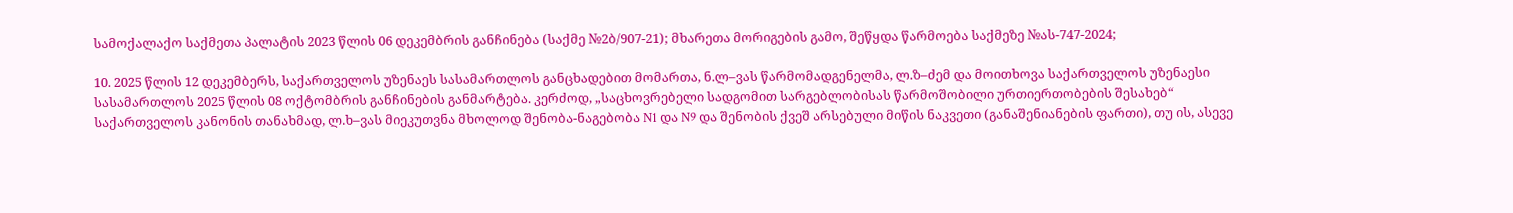სამოქალაქო საქმეთა პალატის 2023 წლის 06 დეკემბრის განჩინება (საქმე №2ბ/907-21); მხარეთა მორიგების გამო, შეწყდა წარმოება საქმეზე №ას-747-2024;

10. 2025 წლის 12 დეკემბერს, საქართველოს უზენაეს სასამართლოს განცხადებით მომართა, ნ.ლ–ვას წარმომადგენელმა, ლ.ზ–ძემ და მოითხოვა საქართველოს უზენაესი სასამართლოს 2025 წლის 08 ოქტომბრის განჩინების განმარტება. კერძოდ, „საცხოვრებელი სადგომით სარგებლობისას წარმოშობილი ურთიერთობების შესახებ“ საქართველოს კანონის თანახმად, ლ.ხ–ვას მიეკუთვნა მხოლოდ შენობა-ნაგებობა N1 და N9 და შენობის ქვეშ არსებული მიწის ნაკვეთი (განაშენიანების ფართი), თუ ის, ასევე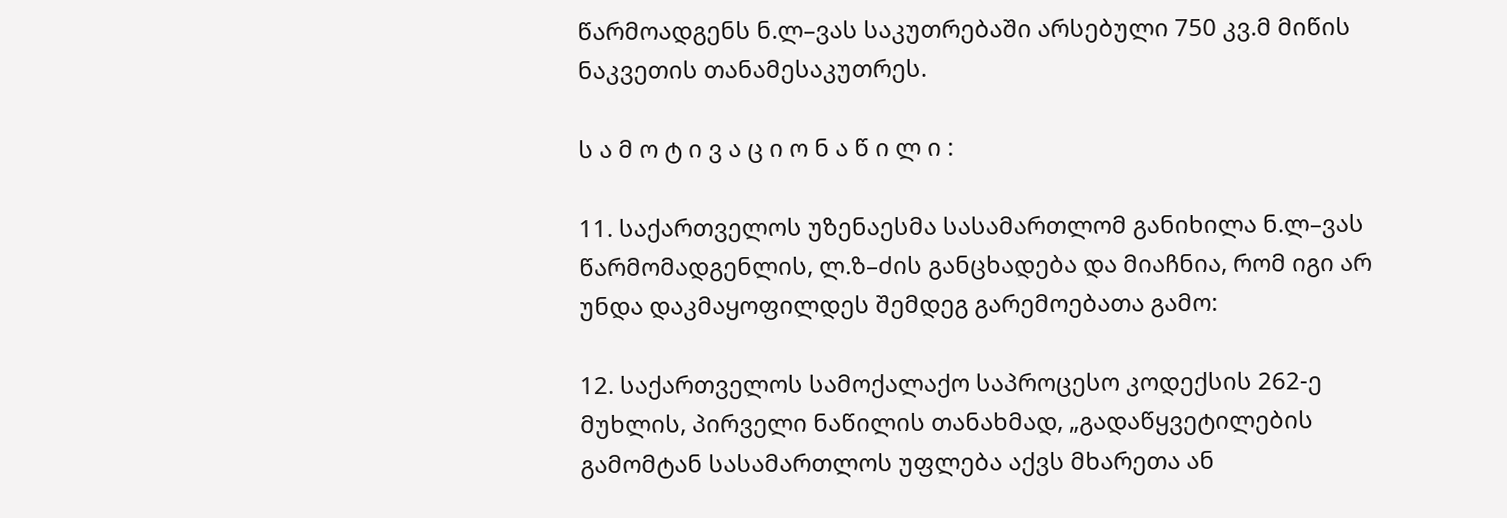წარმოადგენს ნ.ლ–ვას საკუთრებაში არსებული 750 კვ.მ მიწის ნაკვეთის თანამესაკუთრეს.

ს ა მ ო ტ ი ვ ა ც ი ო ნ ა წ ი ლ ი :

11. საქართველოს უზენაესმა სასამართლომ განიხილა ნ.ლ–ვას წარმომადგენლის, ლ.ზ–ძის განცხადება და მიაჩნია, რომ იგი არ უნდა დაკმაყოფილდეს შემდეგ გარემოებათა გამო:

12. საქართველოს სამოქალაქო საპროცესო კოდექსის 262-ე მუხლის, პირველი ნაწილის თანახმად, „გადაწყვეტილების გამომტან სასამართლოს უფლება აქვს მხარეთა ან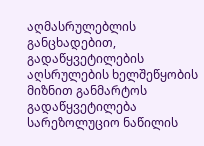აღმასრულებლის განცხადებით, გადაწყვეტილების აღსრულების ხელშეწყობის მიზნით განმარტოს გადაწყვეტილება სარეზოლუციო ნაწილის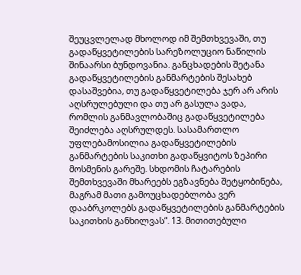შეუცვლელად მხოლოდ იმ შემთხვევაში, თუ გადაწყვეტილების სარეზოლუციო ნაწილის შინაარსი ბუნდოვანია. განცხადების შეტანა გადაწყვეტილების განმარტების შესახებ დასაშვებია, თუ გადაწყვეტილება ჯერ არ არის აღსრულებული და თუ არ გასულა ვადა, რომლის განმავლობაშიც გადაწყვეტილება შეიძლება აღსრულდეს. სასამართლო უფლებამოსილია გადაწყვეტილების განმარტების საკითხი გადაწყვიტოს ზეპირი მოსმენის გარეშე. სხდომის ჩატარების შემთხვევაში მხარეებს ეგზავნება შეტყობინება, მაგრამ მათი გამოუცხადებლობა ვერ დააბრკოლებს გადაწყვეტილების განმარტების საკითხის განხილვას“. 13. მითითებული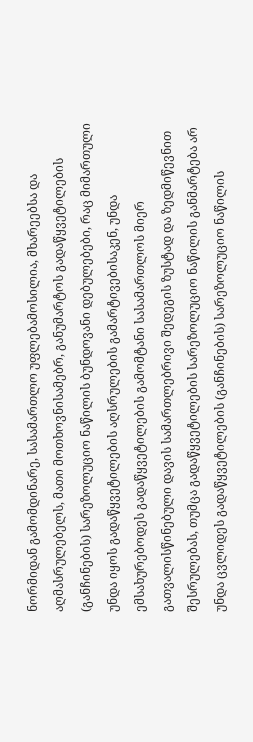ნორმიდან გამომდინარე, სასამართლო უფლებამოსილია, მხარეებსა და აღმასრულებელს, მათი მოთხოვნისამებრ, განუმარტოს გადაწყვეტილების (განჩინების) სარეზოლუციო ნაწილის ბუნდოვანი დებულებები, რაც მიმართული უნდა იყოს გადაწყვეტილების აღსრულების გამარტივებისაკენ, უნდა ემსახურებოდეს გადაწყვეტილების გამომტანი სასამართლოს მიერ გათვალისწინებული დავის სამართლებრივი შედეგის ზუსტად და ზედმიწევნით შესრულებას, თუმცა გადაწყვეტილების სარეზოლუციო ნაწილის განმარტება არ უნდა ცვლიდეს გადაწყვეტილების (განჩინების) სარეზოლუციო ნაწილის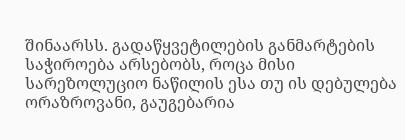შინაარსს. გადაწყვეტილების განმარტების საჭიროება არსებობს, როცა მისი სარეზოლუციო ნაწილის ესა თუ ის დებულება ორაზროვანი, გაუგებარია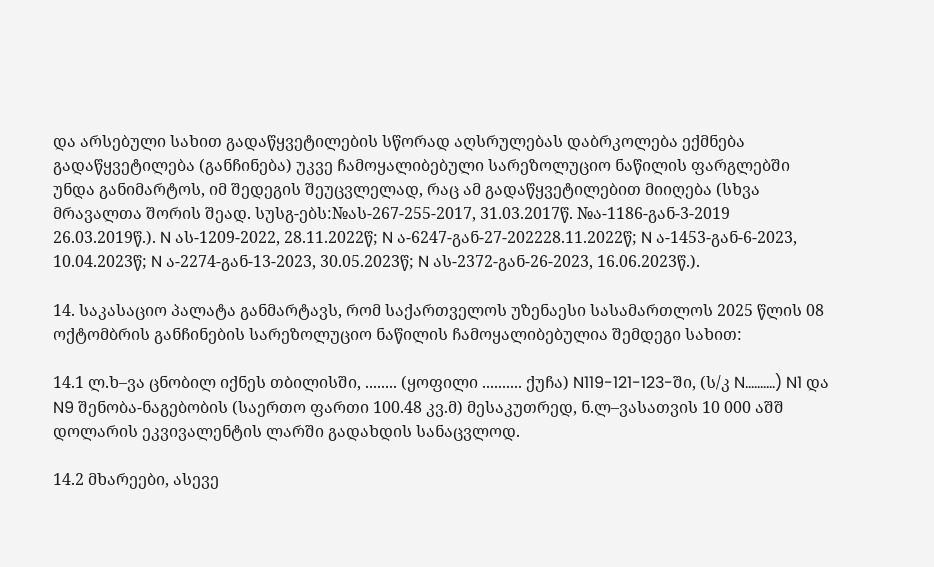და არსებული სახით გადაწყვეტილების სწორად აღსრულებას დაბრკოლება ექმნება გადაწყვეტილება (განჩინება) უკვე ჩამოყალიბებული სარეზოლუციო ნაწილის ფარგლებში უნდა განიმარტოს, იმ შედეგის შეუცვლელად, რაც ამ გადაწყვეტილებით მიიღება (სხვა მრავალთა შორის შეად. სუსგ-ებს:№ას-267-255-2017, 31.03.2017წ. №ა-1186-გან-3-2019 26.03.2019წ.). N ას-1209-2022, 28.11.2022წ; N ა-6247-გან-27-202228.11.2022წ; N ა-1453-გან-6-2023, 10.04.2023წ; N ა-2274-გან-13-2023, 30.05.2023წ; N ას-2372-გან-26-2023, 16.06.2023წ.).

14. საკასაციო პალატა განმარტავს, რომ საქართველოს უზენაესი სასამართლოს 2025 წლის 08 ოქტომბრის განჩინების სარეზოლუციო ნაწილის ჩამოყალიბებულია შემდეგი სახით:

14.1 ლ.ხ–ვა ცნობილ იქნეს თბილისში, ........ (ყოფილი .......... ქუჩა) N119-121-123-ში, (ს/კ N..........) N1 და N9 შენობა-ნაგებობის (საერთო ფართი 100.48 კვ.მ) მესაკუთრედ, ნ.ლ–ვასათვის 10 000 აშშ დოლარის ეკვივალენტის ლარში გადახდის სანაცვლოდ.

14.2 მხარეები, ასევე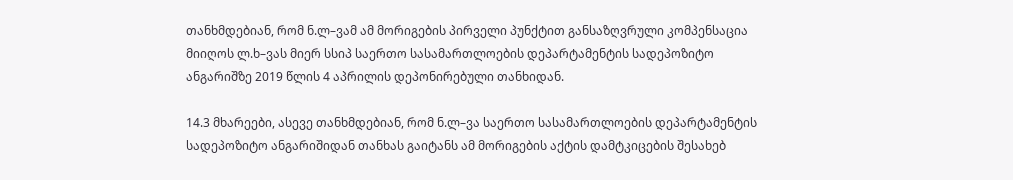თანხმდებიან, რომ ნ.ლ–ვამ ამ მორიგების პირველი პუნქტით განსაზღვრული კომპენსაცია მიიღოს ლ.ხ–ვას მიერ სსიპ საერთო სასამართლოების დეპარტამენტის სადეპოზიტო ანგარიშზე 2019 წლის 4 აპრილის დეპონირებული თანხიდან.

14.3 მხარეები, ასევე თანხმდებიან, რომ ნ.ლ–ვა საერთო სასამართლოების დეპარტამენტის სადეპოზიტო ანგარიშიდან თანხას გაიტანს ამ მორიგების აქტის დამტკიცების შესახებ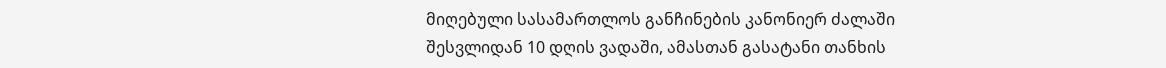მიღებული სასამართლოს განჩინების კანონიერ ძალაში შესვლიდან 10 დღის ვადაში, ამასთან გასატანი თანხის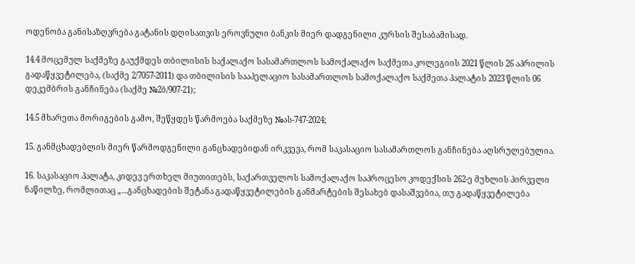ოდენობა განისაზღვრება გატანის დღისათვის ეროვნული ბანკის მიერ დადგენილი კურსის შესაბამისად.

14.4 მოცემულ საქმეზე გაუქმდეს თბილისის საქალაქო სასამართლოს სამოქალაქო საქმეთა კოლეგიის 2021 წლის 26 აპრილის გადაწყვეტილება, (საქმე 2/7057-2011) და თბილისის სააპელაციო სასამართლოს სამოქალაქო საქმეთა პალატის 2023 წლის 06 დეკემბრის განჩინება (საქმე №2ბ/907-21);

14.5 მხარეთა მორიგების გამო, შეწყდეს წარმოება საქმეზე №ას-747-2024;

15. განმცხადებლის მიერ წარმოდგენილი განცხადებიდან ირკვევა, რომ საკასაციო სასამართლოს განჩინება აღსრულებულია.

16. საკასაციო პალატა, კიდევ ერთხელ მიუთითებს, საქართველოს სამოქალაქო საპროცესო კოდექსის 262-ე მუხლის პირველი ნაწილზე, რომლითაც „...განცხადების შეტანა გადაწყვეტილების განმარტების შესახებ დასაშვებია, თუ გადაწყვეტილება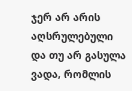ჯერ არ არის აღსრულებული და თუ არ გასულა ვადა, რომლის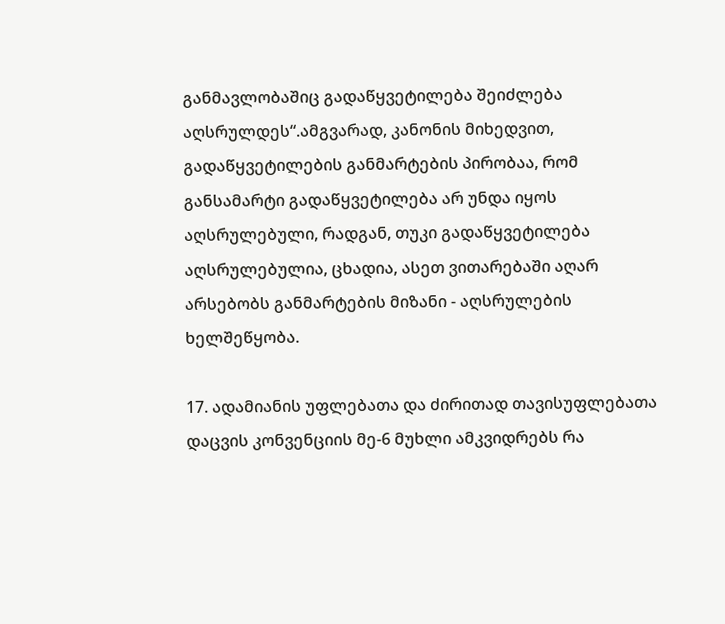განმავლობაშიც გადაწყვეტილება შეიძლება აღსრულდეს“.ამგვარად, კანონის მიხედვით, გადაწყვეტილების განმარტების პირობაა, რომ განსამარტი გადაწყვეტილება არ უნდა იყოს აღსრულებული, რადგან, თუკი გადაწყვეტილება აღსრულებულია, ცხადია, ასეთ ვითარებაში აღარ არსებობს განმარტების მიზანი - აღსრულების ხელშეწყობა.

17. ადამიანის უფლებათა და ძირითად თავისუფლებათა დაცვის კონვენციის მე-6 მუხლი ამკვიდრებს რა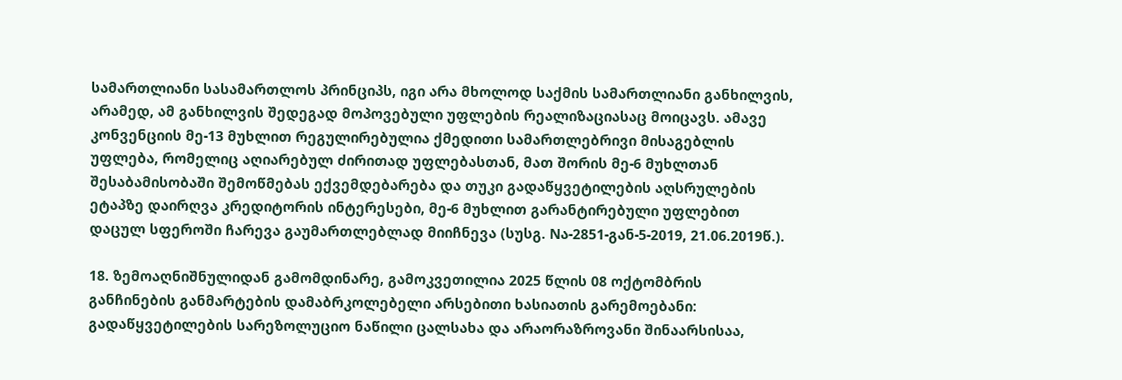სამართლიანი სასამართლოს პრინციპს, იგი არა მხოლოდ საქმის სამართლიანი განხილვის, არამედ, ამ განხილვის შედეგად მოპოვებული უფლების რეალიზაციასაც მოიცავს. ამავე კონვენციის მე-13 მუხლით რეგულირებულია ქმედითი სამართლებრივი მისაგებლის უფლება, რომელიც აღიარებულ ძირითად უფლებასთან, მათ შორის მე-6 მუხლთან შესაბამისობაში შემოწმებას ექვემდებარება და თუკი გადაწყვეტილების აღსრულების ეტაპზე დაირღვა კრედიტორის ინტერესები, მე-6 მუხლით გარანტირებული უფლებით დაცულ სფეროში ჩარევა გაუმართლებლად მიიჩნევა (სუსგ. Nა-2851-გან-5-2019, 21.06.2019წ.).

18. ზემოაღნიშნულიდან გამომდინარე, გამოკვეთილია 2025 წლის 08 ოქტომბრის განჩინების განმარტების დამაბრკოლებელი არსებითი ხასიათის გარემოებანი: გადაწყვეტილების სარეზოლუციო ნაწილი ცალსახა და არაორაზროვანი შინაარსისაა,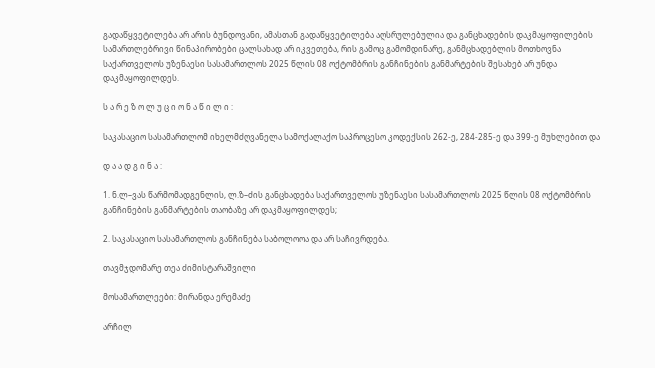გადაწყვეტილება არ არის ბუნდოვანი, ამასთან გადაწყვეტილება აღსრულებულია და განცხადების დაკმაყოფილების სამართლებრივი წინაპირობები ცალსახად არ იკვეთება, რის გამოც გამომდინარე, განმცხადებლის მოთხოვნა საქართველოს უზენაესი სასამართლოს 2025 წლის 08 ოქტომბრის განჩინების განმარტების შესახებ არ უნდა დაკმაყოფილდეს.

ს ა რ ე ზ ო ლ უ ც ი ო ნ ა წ ი ლ ი :

საკასაციო სასამართლომ იხელმძღვანელა სამოქალაქო საპროცესო კოდექსის 262-ე, 284-285-ე და 399-ე მუხლებით და

დ ა ა დ გ ი ნ ა :

1. ნ.ლ–ვას წარმომადგენლის, ლ.ზ–ძის განცხადება საქართველოს უზენაესი სასამართლოს 2025 წლის 08 ოქტომბრის განჩინების განმარტების თაობაზე არ დაკმაყოფილდეს;

2. საკასაციო სასამართლოს განჩინება საბოლოოა და არ საჩივრდება.

თავმჯდომარე თეა ძიმისტარაშვილი

მოსამართლეები: მირანდა ერემაძე

არჩილ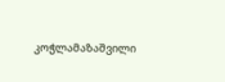კოჭლამაზაშვილი